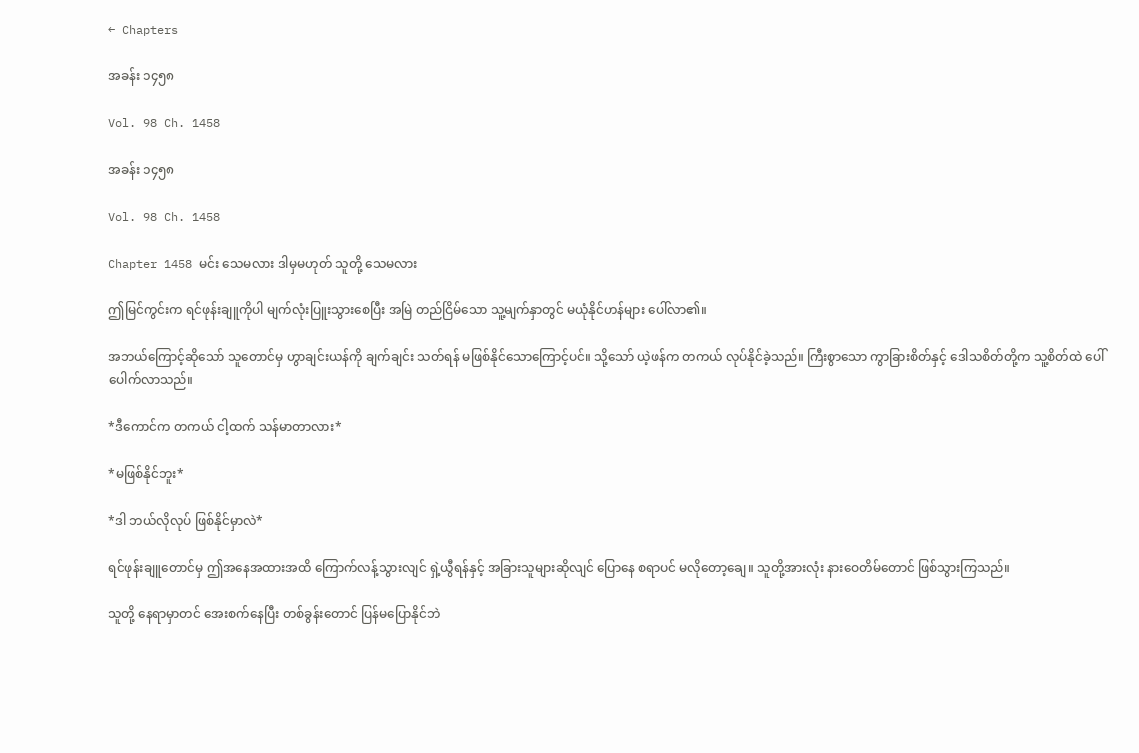← Chapters

အခန်း ၁၄၅၈

Vol. 98 Ch. 1458

အခန်း ၁၄၅၈

Vol. 98 Ch. 1458

Chapter 1458 မင်း သေမလား ဒါမှမဟုတ် သူတို့ သေမလား

ဤမြင်ကွင်းက ရင်ဖုန်းချူကိုပါ မျက်လုံးပြူးသွားစေပြီး အမြဲ တည်ငြိမ်သော သူ့မျက်နှာတွင် မယုံနိုင်ဟန်များ ပေါ်လာ၏။

အဘယ်ကြောင့်ဆိုသော် သူတောင်မှ ဟွာချင်းယန်ကို ချက်ချင်း သတ်ရန် မဖြစ်နိုင်သောကြောင့်ပင်။ သို့သော် ယဲ့ဖန်က တကယ် လုပ်နိုင်ခဲ့သည်။ ကြီးစွာသော ကွာခြားစိတ်နှင့် ဒေါသစိတ်တို့က သူ့စိတ်ထဲ ပေါ်ပေါက်လာသည်။

*ဒီကောင်က တကယ် ငါ့ထက် သန်မာတာလား*

*မဖြစ်နိုင်ဘူး*

*ဒါ ဘယ်လိုလုပ် ဖြစ်နိုင်မှာလဲ*

ရင်ဖုန်းချူတောင်မှ ဤအနေအထားအထိ ကြောက်လန့်သွားလျင် ရှဲ့ယွီရန်နှင့် အခြားသူများဆိုလျင် ပြောနေ စရာပင် မလိုတော့ချေ။ သူတို့အားလုံး နားဝေတိမ်တောင် ဖြစ်သွားကြသည်။

သူတို့ နေရာမှာတင် အေးစက်နေပြီး တစ်ခွန်းတောင် ပြန်မပြောနိုင်ဘဲ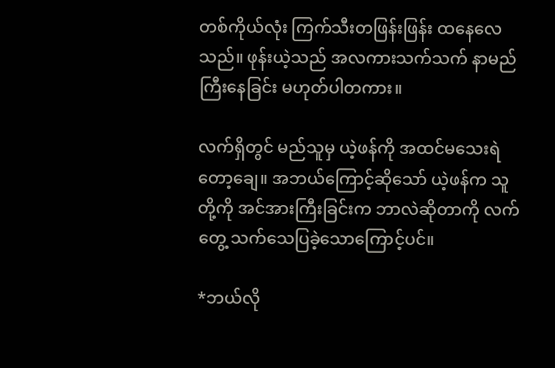တစ်ကိုယ်လုံး ကြက်သီးတဖြန်းဖြန်း ထနေလေသည်။ ဖုန်းယဲ့သည် အလကားသက်သက် နာမည်ကြီးနေခြင်း မဟုတ်ပါတကား။

လက်ရှိတွင် မည်သူမှ ယဲ့ဖန်ကို အထင်မသေးရဲတော့ချေ။ အဘယ်ကြောင့်ဆိုသော် ယဲ့ဖန်က သူတို့ကို အင်အားကြီးခြင်းက ဘာလဲဆိုတာကို လက်တွေ့ သက်သေပြခဲ့သောကြောင့်ပင်။

*ဘယ်လို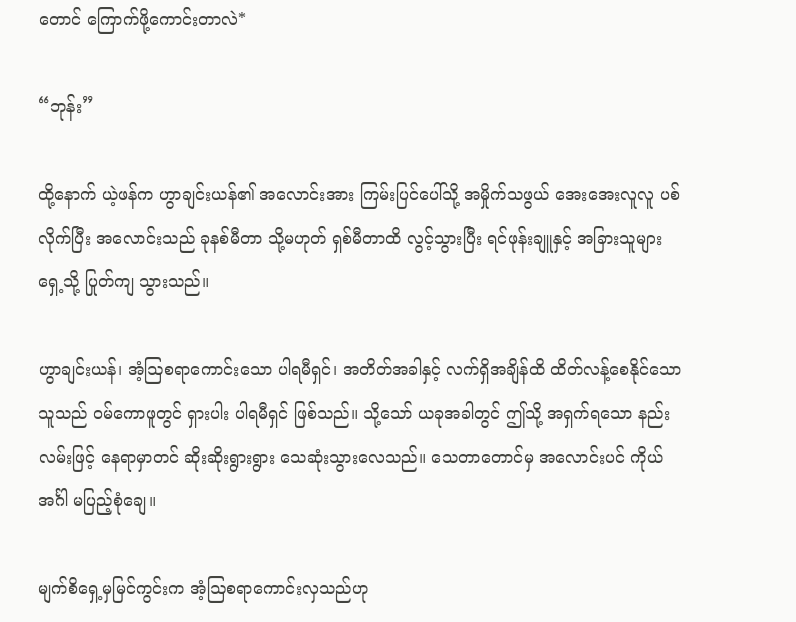တောင် ကြောက်ဖို့ကောင်းတာလဲ*

“ဘုန်း”

ထို့နောက် ယဲ့ဖန်က ဟွာချင်းယန်၏ အလောင်းအား ကြမ်းပြင်ပေါ်သို့ အမှိုက်သဖွယ် အေးအေးလူလူ ပစ်လိုက်ပြီး အလောင်းသည် ခုနစ်မီတာ သို့မဟုတ် ရှစ်မီတာထိ လွင့်သွားပြီး ရင်ဖုန်းချူနှင့် အခြားသူများရှေ့သို့ ပြုတ်ကျ သွားသည်။

ဟွာချင်းယန်၊ အံ့ဩစရာကောင်းသော ပါရမီရှင်၊ အတိတ်အခါနှင့် လက်ရှိအချိန်ထိ ထိတ်လန့်စေနိုင်သောသူသည် ဝမ်ကောဖူတွင် ရှားပါး ပါရမီရှင် ဖြစ်သည်။ သို့သော် ယခုအခါတွင် ဤသို့ အရှက်ရသော နည်းလမ်းဖြင့် နေရာမှာတင် ဆိုးဆိုးရွားရွား သေဆုံးသွားလေသည်။ သေတာတောင်မှ အလောင်းပင် ကိုယ်အင်္ဂါ မပြည့်စုံချေ။

မျက်စိရှေ့မှမြင်ကွင်းက အံ့ဩစရာကောင်းလှသည်ဟု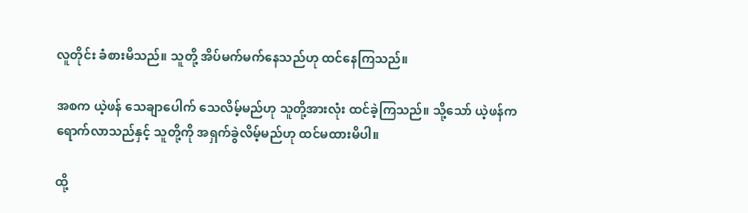လူတိုင်း ခံစားမိသည်။ သူတို့ အိပ်မက်မက်နေသည်ဟု ထင်နေကြသည်။

အစက ယဲ့ဖန် သေချာပေါက် သေလိမ့်မည်ဟု သူတို့အားလုံး ထင်ခဲ့ကြသည်။ သို့သော် ယဲ့ဖန်က ရောက်လာသည်နှင့် သူတို့ကို အရှက်ခွဲလိမ့်မည်ဟု ထင်မထားမိပါ။

ထို့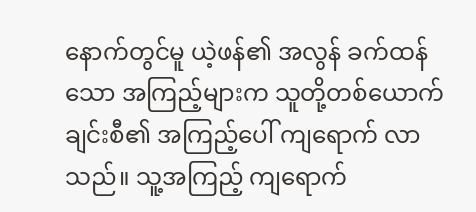နောက်တွင်မူ ယဲ့ဖန်၏ အလွန် ခက်ထန်သော အကြည့်များက သူတို့တစ်ယောက်ချင်းစီ၏ အကြည့်ပေါ် ကျရောက် လာသည်။ သူ့အကြည့် ကျရောက်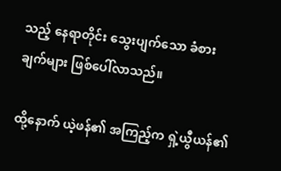သည့် နေရာတိုင်း သွေးပျက်သော ခံစားချက်များ ဖြစ်ပေါ်လာသည်။

ထို့နောက် ယဲ့ဖန်၏ အကြည့်က ရှဲ့ယွီယန်၏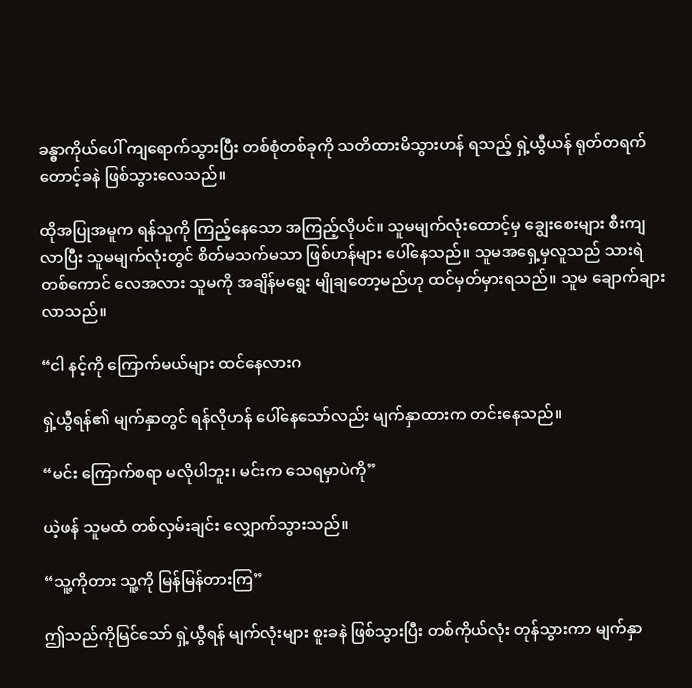ခန္ဓာကိုယ်ပေါ် ကျရောက်သွားပြီး တစ်စုံတစ်ခုကို သတိထားမိသွားဟန် ရသည့် ရှဲ့ယွီယန် ရုတ်တရက် တောင့်ခနဲ ဖြစ်သွားလေသည်။

ထိုအပြုအမူက ရန်သူကို ကြည့်နေသော အကြည့်လိုပင်။ သူမမျက်လုံးထောင့်မှ ချွေးစေးများ စီးကျလာပြီး သူမမျက်လုံးတွင် စိတ်မသက်မသာ ဖြစ်ဟန်များ ပေါ်နေသည်။ သူမအရှေ့မှလူသည် သားရဲတစ်ကောင် လေအလား သူမကို အချိန်မရွေး မျိုချတော့မည်ဟု ထင်မှတ်မှားရသည်။ သူမ ချောက်ချားလာသည်။

“ငါ နင့်ကို ကြောက်မယ်များ ထင်နေလားဂ

ရှဲ့ယွီရန်၏ မျက်နှာတွင် ရန်လိုဟန် ပေါ်နေသော်လည်း မျက်နှာထားက တင်းနေသည်။

“မင်း ကြောက်စရာ မလိုပါဘူး၊ မင်းက သေရမှာပဲကို”

ယဲ့ဖန် သူမထံ တစ်လှမ်းချင်း လျှောက်သွားသည်။

“သူ့ကိုတား သူ့ကို မြန်မြန်တားကြ”

ဤသည်ကိုမြင်သော် ရှဲ့ယွီရန် မျက်လုံးများ စူးခနဲ ဖြစ်သွားပြီး တစ်ကိုယ်လုံး တုန်သွားကာ မျက်နှာ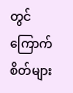တွင် ကြောက်စိတ်များ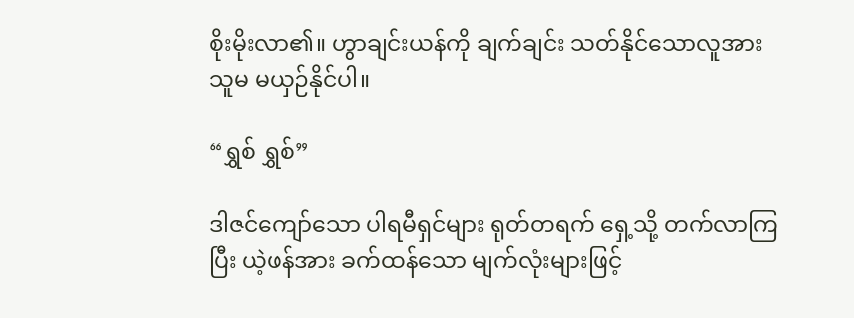စိုးမိုးလာ၏။ ဟွာချင်းယန်ကို ချက်ချင်း သတ်နိုင်သောလူအား သူမ မယှဉ်နိုင်ပါ။

“ရွှစ် ရွှစ်”

ဒါဇင်ကျော်သော ပါရမီရှင်များ ရုတ်တရက် ရှေ့သို့ တက်လာကြပြီး ယဲ့ဖန်အား ခက်ထန်သော မျက်လုံးများဖြင့်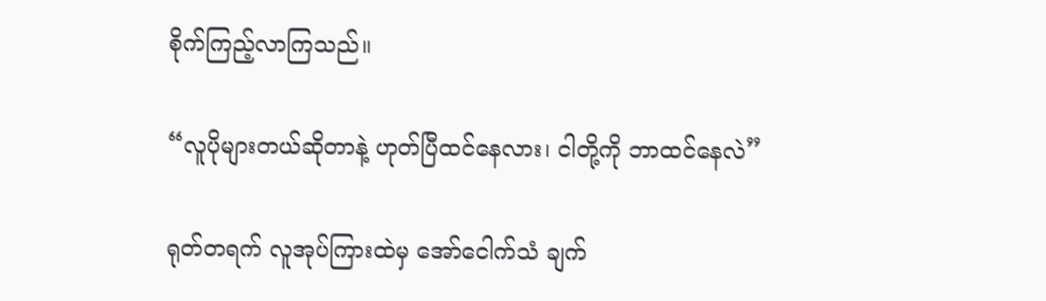စိုက်ကြည့်လာကြသည်။

“လူပိုများတယ်ဆိုတာနဲ့ ဟုတ်ပြီထင်နေလား၊ ငါတို့ကို ဘာထင်နေလဲ”

ရုတ်တရက် လူအုပ်ကြားထဲမှ အော်ငေါက်သံ ချက်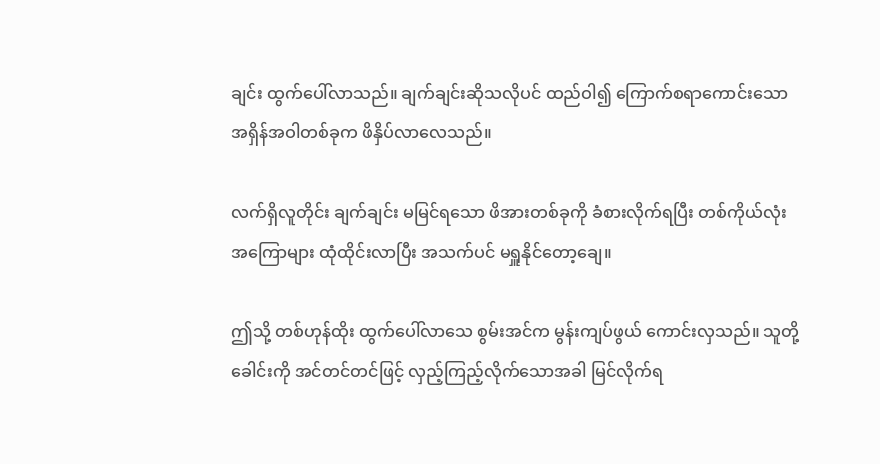ချင်း ထွက်ပေါ်လာသည်။ ချက်ချင်းဆိုသလိုပင် ထည်ဝါ၍ ကြောက်စရာကောင်းသော အရှိန်အဝါတစ်ခုက ဖိနှိပ်လာလေသည်။

လက်ရှိလူတိုင်း ချက်ချင်း မမြင်ရသော ဖိအားတစ်ခုကို ခံစားလိုက်ရပြီး တစ်ကိုယ်လုံး အကြောများ ထုံထိုင်းလာပြီး အသက်ပင် မရှူနိုင်တော့ချေ။

ဤသို့ တစ်ဟုန်ထိုး ထွက်ပေါ်လာသေ စွမ်းအင်က မွန်းကျပ်ဖွယ် ကောင်းလှသည်။ သူတို့ ခေါင်းကို အင်တင်တင်ဖြင့် လှည့်ကြည့်လိုက်သောအခါ မြင်လိုက်ရ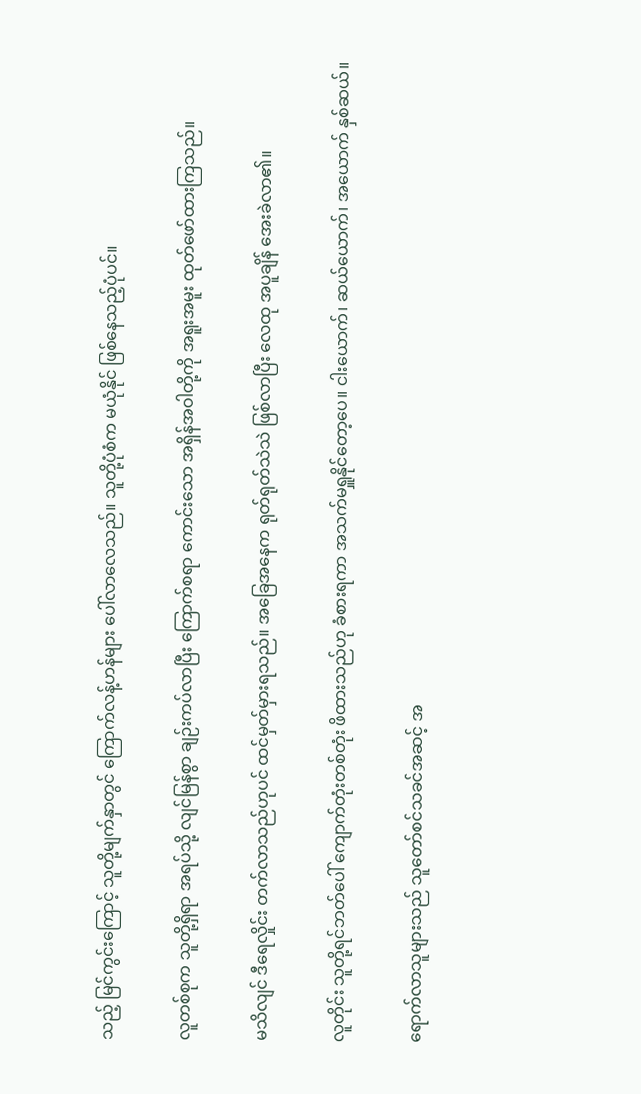သည့် မြင်ကွင်းကြောင့် သူတို့မျက်နှာတွင် ကြောက်လန့်ဟန်များ ပေါ်လာလေသည်။ သူတို့ပုံစံက မယုံနိုင် ဖြစ်နေသည့်ပုံပင်။

လူတစ်စုက သူတို့ရှိရာ အရပ်သို့ လျင်မြန်စွာ ချဉ်းကပ်လာပြီး ကြောက်စရာ ကောင်းသော အရှိန်အဝါတို့ကို အရူးအမူး ထုတ်ဖော်ထားကြသည်။

မသိလျင် ဒီရေလှိုင်း တက်လာသည်ဟုပင် ထင်မှတ်မှားရသည်။ အခြေအနေက ရုတ်ရုတ်သဲသဲ ဖြစ်လာပြီး လေထု အပူချိန် အေးခဲလာ၏။

လူတိုင်း သူတို့ရင်ဘတ်ပေါ် ကျောက်တုံးတစ်တုံး ဖိထားသည်ဟု ခံစားရကာ အသက်မရှူနိုင်တော့ပေ။ ငါးယောက်၊ ဆယ်ယောက်၊ အယောက် နှစ်ဆယ်။

ရောက်လာသူများသည် သူတော်စင်သခင်အဆင့် အ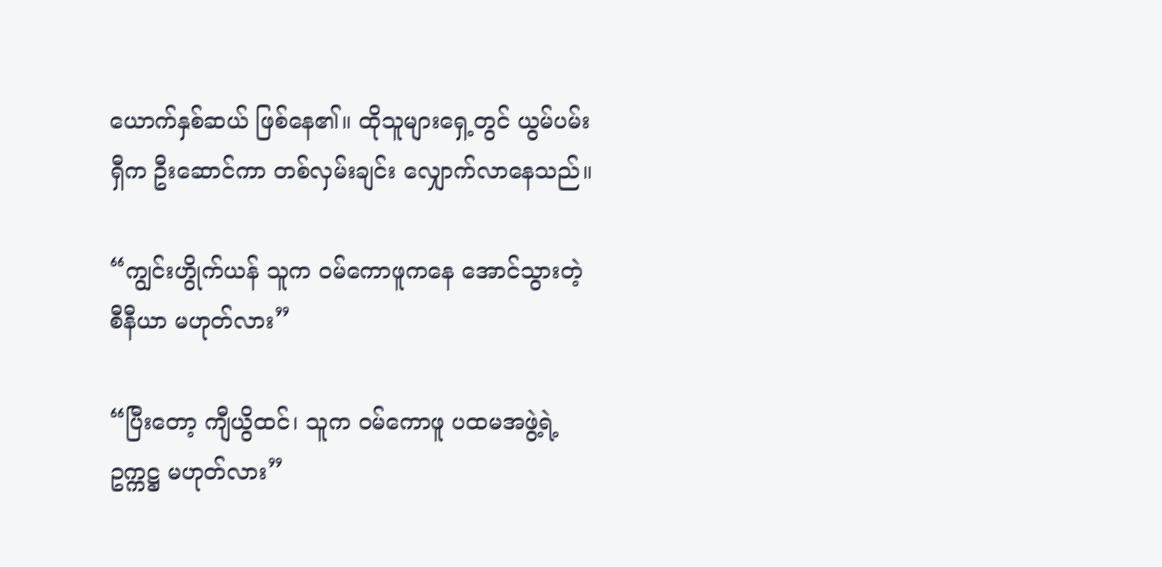ယောက်နှစ်ဆယ် ဖြစ်နေ၏။ ထိုသူများရှေ့တွင် ယွမ်ပမ်းရှီက ဦးဆောင်ကာ တစ်လှမ်းချင်း လျှောက်လာနေသည်။

“ကျွင်းဟွိုက်ယန် သူက ဝမ်ကောဖူကနေ အောင်သွားတဲ့ စီနီယာ မဟုတ်လား”

“ပြီးတော့ ကျီယွိထင်၊ သူက ဝမ်ကောဖူ ပထမအဖွဲ့ရဲ့ ဥက္ကဋ္ဌ မဟုတ်လား”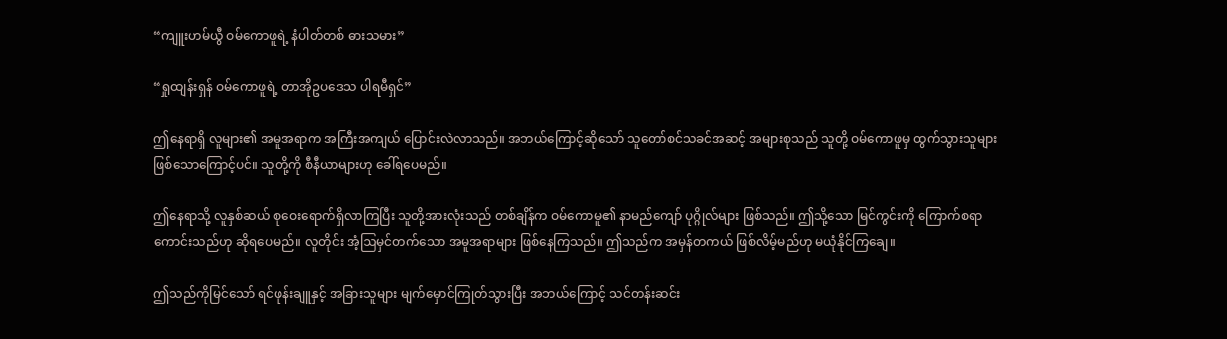“ကျူးဟမ်ယွီ ဝမ်ကောဖူရဲ့ နံပါတ်တစ် ဓားသမား”

“ရှုထျန်းရှန် ဝမ်ကောဖူရဲ့ တာအိုဥပဒေသ ပါရမီရှင်”

ဤနေရာရှိ လူများ၏ အမူအရာက အကြီးအကျယ်‌ ပြောင်းလဲလာသည်။ အဘယ်ကြောင့်ဆိုသော် သူတော်စင်သခင်အဆင့် အများစုသည် သူတို့ ဝမ်ကောဖူမှ ထွက်သွားသူများ ဖြစ်သောကြောင့်ပင်။ သူတို့ကို စီနီယာများဟု ခေါ်ရပေမည်။

ဤနေရာသို့ လူနှစ်ဆယ် စုဝေးရောက်ရှိလာကြပြီး သူတို့အားလုံးသည် တစ်ချိန်က ဝမ်ကောမူ၏ နာမည်ကျော် ပုဂ္ဂိုလ်များ ဖြစ်သည်။ ဤသို့သော မြင်ကွင်းကို ကြောက်စရာကောင်းသည်ဟု ဆိုရပေမည်။ လူတိုင်း အံ့ဩမှင်တက်သော အမူအရာများ ဖြစ်နေကြသည်။ ဤသည်က အမှန်တကယ် ဖြစ်လိမ့်မည်ဟု မယုံနိုင်ကြချေ။

ဤသည်ကိုမြင်သော် ရင်ဖုန်းချူနှင့် အခြားသူများ မျက်မှောင်ကြုတ်သွားပြီး အဘယ်ကြောင့် သင်တန်းဆင်း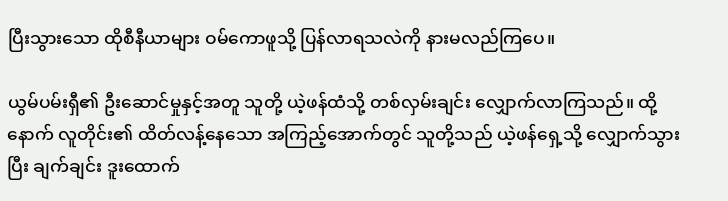ပြီးသွားသော ထိုစီနီယာများ ဝမ်ကောဖူသို့ ပြန်လာရသလဲကို နားမလည်ကြပေ။

ယွမ်ပမ်းရှီ၏ ဦးဆောင်မှုနှင့်အတူ သူတို့ ယဲ့ဖန်ထံသို့ တစ်လှမ်းချင်း လျှောက်လာကြသည်။ ထို့နောက် လူတိုင်း၏ ထိတ်လန့်နေသော အကြည့်အောက်တွင် သူတို့သည် ယဲ့ဖန်ရှေ့သို့ လျှောက်သွားပြီး ချက်ချင်း ဒူးထောက်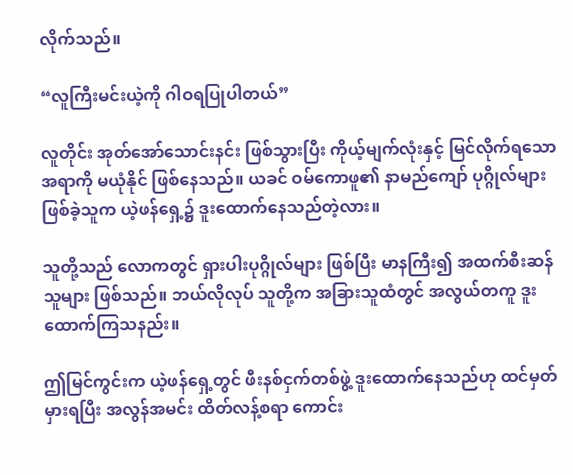လိုက်သည်။

“လူကြီးမင်းယဲ့ကို ဂါဝရပြုပါတယ်”

လူတိုင်း အုတ်အော်သောင်းနင်း ဖြစ်သွားပြီး ကိုယ့်မျက်လုံးနှင့် မြင်လိုက်ရသော အရာကို မယုံနိုင် ဖြစ်နေသည်။ ယခင် ဝမ်ကောဖူ၏ နာမည်ကျော် ပုဂ္ဂိုလ်များ ဖြစ်ခဲ့သူက ယဲ့ဖန်ရှေ့၌ ဒူးထောက်နေသည်တဲ့လား။

သူတို့သည် လောကတွင် ရှားပါးပုဂ္ဂိုလ်များ ဖြစ်ပြီး မာနကြီး၍ အထက်စီးဆန်သူများ ဖြစ်သည်။ ဘယ်လိုလုပ် သူတို့က အခြားသူထံတွင် အလွယ်တကူ ဒူးထောက်ကြသနည်း။

ဤမြင်ကွင်းက ယဲ့ဖန်ရှေ့တွင် ဖီးနစ်ငှက်တစ်ဖွဲ့ ဒူးထောက်နေသည်ဟု ထင်မှတ်မှားရပြီး အလွန်အမင်း ထိတ်လန့်စရာ ကောင်း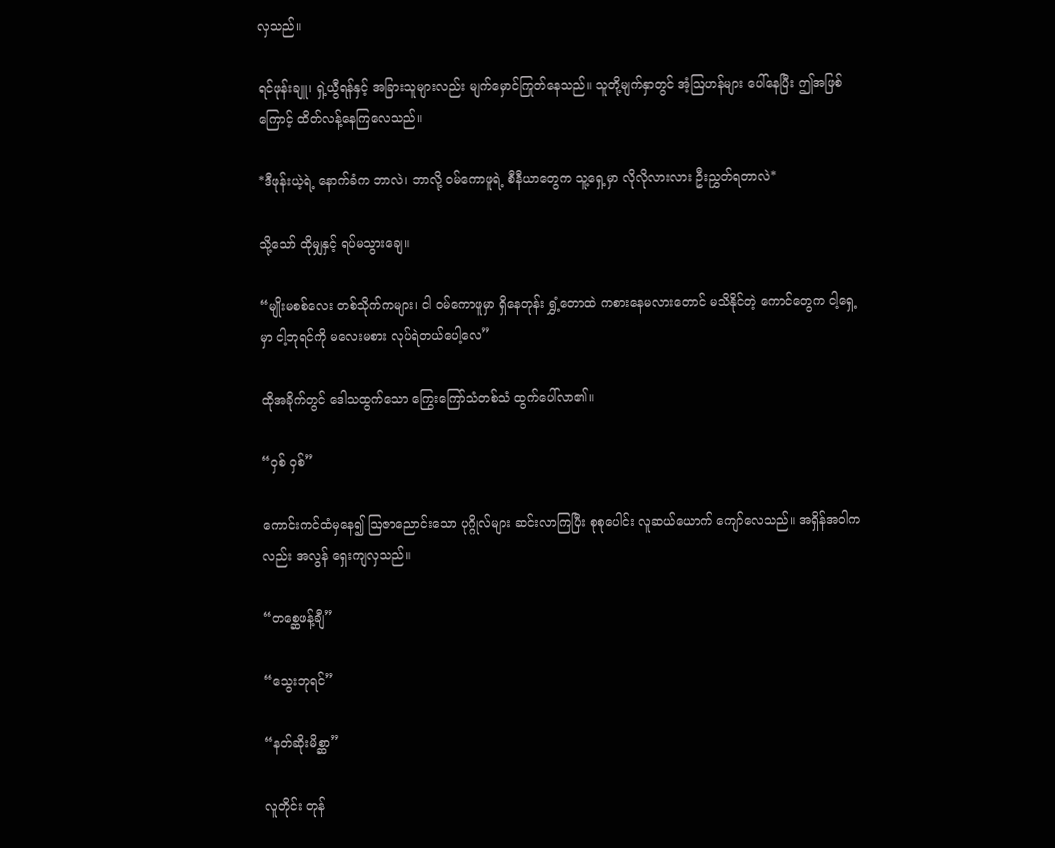လှသည်။

ရင်ဖုန်းချူ၊ ရှဲ့ယွီရန်နှင့် အခြားသူများလည်း မျက်မှောင်ကြုတ်နေသည်။ သူတို့မျက်နှာတွင် အံ့ဩဟန်များ ပေါ်နေပြီး ဤအဖြစ်ကြောင့် ထိတ်လန့်နေကြလေသည်။

*ဒီဖုန်းယဲ့ရဲ့ နောက်ခံက ဘာလဲ၊ ဘာလို့ ဝမ်ကောဖူရဲ့ စီနီယာတွေက သူ့ရှေ့မှာ လိုလိုလားလား ဦးညွှတ်ရတာလဲ*

သို့သော် ထိုမျှနှင့် ရပ်မသွားချေ။

“မျိုးမစစ်လေး တစ်သိုက်ကများ၊ ငါ ဝမ်ကောဖူမှာ ရှိနေတုန်း ရွှံ့တောထဲ ကစားနေမလားတောင် မသိနိုင်တဲ့ ကောင်တွေက ငါ့ရှေ့မှာ ငါ့ဘုရင်ကို မလေးမစား လုပ်ရဲတယ်ပေါ့လေ”

ထိုအခိုက်တွင် ဒေါသထွက်သော ကြွေးကြော်သံတစ်သံ ထွက်ပေါ်လာ၏။

“ဝှစ် ဝှစ်”

ကောင်းကင်ထံမှနေ၍ ဩဇာညောင်းသော ပုဂ္ဂိုလ်များ ဆင်းလာကြပြီး စုစုပေါင်း လူဆယ်ယောက် ကျော်လေသည်။ အရှိန်အဝါကလည်း အလွန် ရှေးကျလှသည်။

“တစ္ဆေဖန့်ချီ”

“သွေးဘုရင်”

“နတ်ဆိုးမိစ္ဆာ”

လူတိုင်း တုန်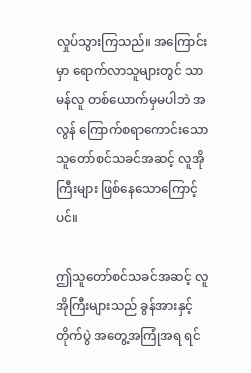လှုပ်သွားကြသည်။ အကြောင်းမှာ ရောက်လာသူများတွင် သာမန်လူ တစ်ယောက်မှမပါဘဲ အလွန် ကြောက်စရာကောင်းသော သူတော်စင်သခင်အဆင့် လူအိုကြီးများ ဖြစ်နေသောကြောင့်ပင်။

ဤသူတော်စင်သခင်အဆင့် လူအိုကြီးများသည် ခွန်အားနှင့် တိုက်ပွဲ အတွေ့အကြုံအရ ရင်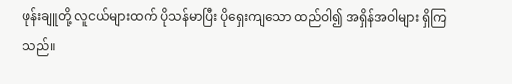ဖုန်းချူတို့ လူငယ်များထက် ပိုသန်မာပြီး ပိုရှေးကျသော ထည်ဝါ၍ အရှိန်အဝါများ ရှိကြသည်။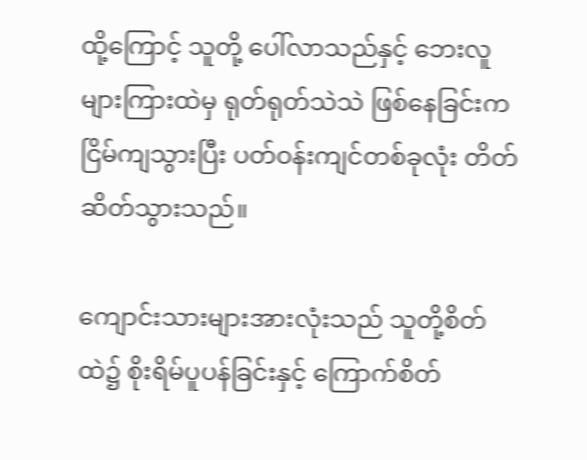ထို့ကြောင့် သူတို့ ပေါ်လာသည်နှင့် ဘေးလူများကြားထဲမှ ရုတ်ရုတ်သဲသဲ ဖြစ်နေခြင်းက ငြိမ်ကျသွားပြီး ပတ်ဝန်းကျင်တစ်ခုလုံး တိတ်ဆိတ်သွားသည်။

ကျောင်းသားများအားလုံးသည် သူတို့စိတ်ထဲ၌ စိုးရိမ်ပူပန်ခြင်းနှင့် ကြောက်စိတ်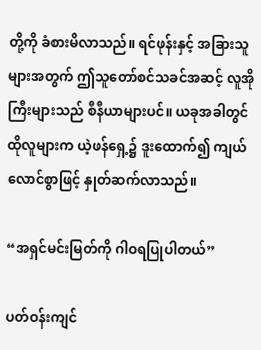တို့ကို ခံစားမိလာသည်။ ရင်ဖုန်းနှင့် အခြားသူများအတွက် ဤသူတော်စင်သခင်အဆင့် လူအိုကြီးများသည် စီနီယာများပင်။ ယခုအခါတွင် ထိုလူများက ယဲ့ဖန်ရှေ့၌ ဒူးထောက်၍ ကျယ်လောင်စွာဖြင့် နှုတ်ဆက်လာသည်။

“အရှင်မင်းမြတ်ကို ဂါဝရပြုပါတယ်”

ပတ်ဝန်းကျင်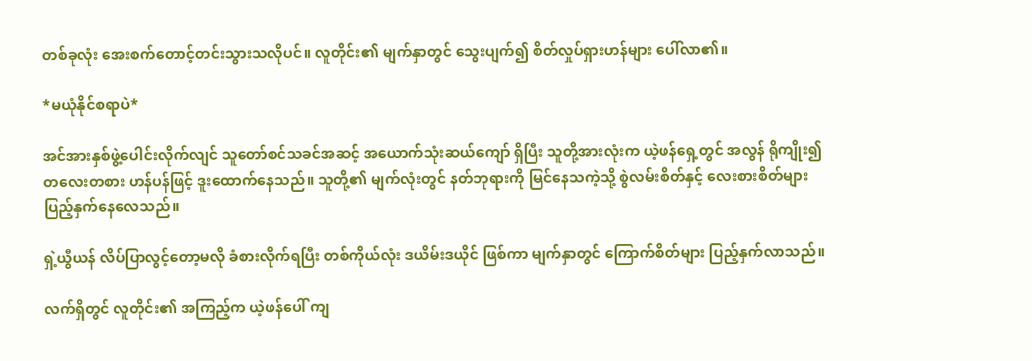တစ်ခုလုံး အေးစက်တောင့်တင်းသွားသလိုပင်။ လူတိုင်း၏ မျက်နှာတွင် သွေးပျက်၍ စိတ်လှုပ်ရှားဟန်များ ပေါ်လာ၏။

*မယုံနိုင်စရာပဲ*

အင်အားနှစ်ဖွဲ့ပေါင်းလိုက်လျင် သူတော်စင်သခင်အဆင့် အယောက်သုံးဆယ်ကျော် ရှိပြီး သူတို့အားလုံးက ယဲ့ဖန်ရှေ့တွင် အလွန် ရိုကျိုး၍ တလေးတစား ဟန်ပန်ဖြင့် ဒူးထောက်နေသည်။ သူတို့၏ မျက်လုံးတွင် နတ်ဘုရားကို မြင်နေသကဲ့သို့ စွဲလမ်းစိတ်နှင့် လေးစားစိတ်များ ပြည့်နှက်နေလေသည်။

ရှဲ့ယွီယန် လိပ်ပြာလွင့်တော့မလို ခံစားလိုက်ရပြီး တစ်ကိုယ်လုံး ဒယိမ်းဒယိုင် ဖြစ်ကာ မျက်နှာတွင် ကြောက်စိတ်များ ပြည့်နှက်လာသည်။

လက်ရှိတွင် လူတိုင်း၏ အကြည့်က ယဲ့ဖန်ပေါ် ကျ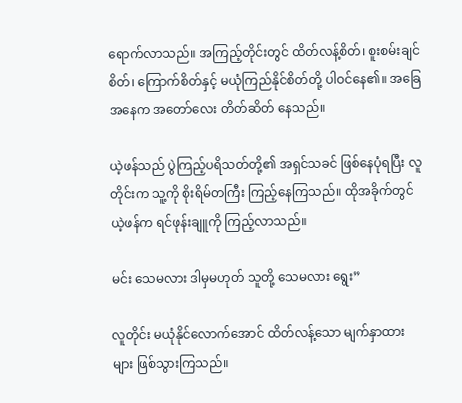ရောက်လာသည်။ အကြည့်တိုင်းတွင် ထိတ်လန့်စိတ်၊ စူးစမ်းချင်စိတ်၊ ကြောက်စိတ်နှင့် မယုံကြည်နိုင်စိတ်တို့ ပါဝင်နေ၏။ အခြေအနေက အတော်လေး တိတ်ဆိတ် နေသည်။

ယဲ့ဖန်သည် ပွဲကြည့်ပရိသတ်တို့၏ အရှင်သခင် ဖြစ်နေပုံရပြီး လူတိုင်းက သူ့ကို စိုးရိမ်တကြီး ကြည့်နေကြသည်။ ထိုအခိုက်တွင် ယဲ့ဖန်က ရင်ဖုန်းချူကို ကြည့်လာသည်။

မင်း သေမလား ဒါမှမဟုတ် သူတို့ သေမလား ရွေး”

လူတိုင်း မယုံနိုင်လောက်အောင် ထိတ်လန့်သော မျက်နှာထားများ ဖြစ်သွားကြသည်။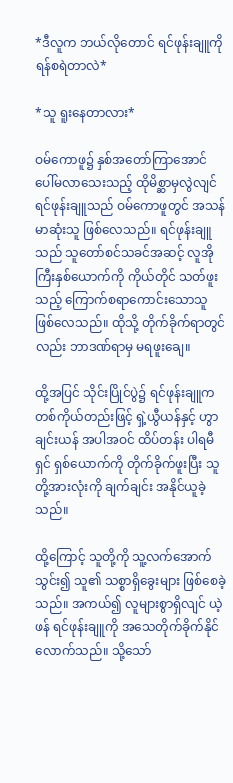*ဒီလူက ဘယ်လိုတောင် ရင်ဖုန်းချူကို ရန်စရဲတာလဲ*

*သူ ရူးနေတာလား*

ဝမ်ကောဖူ၌ နှစ်အတော်ကြာအောင် ပေါ်မလာသေးသည့် ထိုမိစ္ဆာမှလွဲလျင် ရင်ဖုန်းချူသည် ဝမ်ကောဖူတွင် အသန်မာဆုံးသူ ဖြစ်လေသည်။ ရင်ဖုန်းချူသည် သူတော်စင်သခင်အဆင့် လူအိုကြီးနှစ်ယောက်ကို ကိုယ်တိုင် သတ်ဖူးသည့် ကြောက်စရာကောင်းသောသူ ဖြစ်လေသည်။ ထိုသို့ တိုက်ခိုက်ရာတွင်လည်း ဘာဒဏ်ရာမှ မရဖူးချေ။

ထို့အပြင် သိုင်းပြိုင်ပွဲ၌ ရင်ဖုန်းချူက တစ်ကိုယ်တည်းဖြင့် ရှဲ့ယွီယန်နှင့် ဟွာချင်းယန် အပါအဝင် ထိပ်တန်း ပါရမီရှင် ရှစ်ယောက်ကို တိုက်ခိုက်ဖူးပြီး သူတို့အားလုံးကို ချက်ချင်း အနိုင်ယူခဲ့သည်။

ထို့ကြောင့် သူတို့ကို သူ့လက်အောက်သွင်း၍ သူ၏ သစ္စာရှိခွေးများ ဖြစ်စေခဲ့သည်။ အကယ်၍ လူများစွာရှိလျင် ယဲ့ဖန် ရင်ဖုန်းချူကို အသေတိုက်ခိုက်နိုင်လောက်သည်။ သို့သော်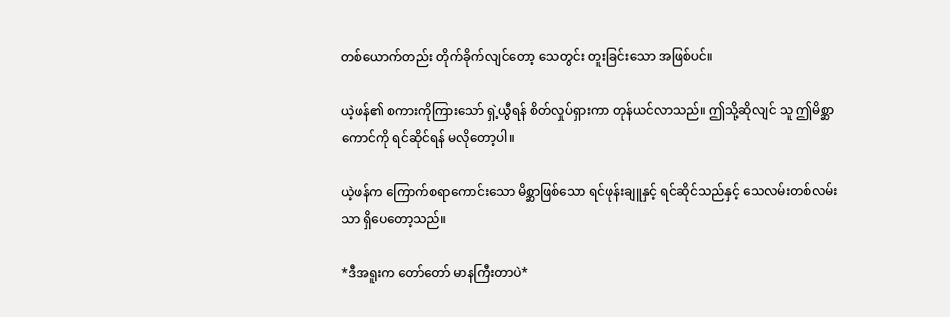တစ်ယောက်တည်း တိုက်ခိုက်လျင်တော့ သေတွင်း တူးခြင်းသော အဖြစ်ပင်။

ယဲ့ဖန်၏ စကားကိုကြားသော် ရှဲ့ယွီရန် စိတ်လှုပ်ရှားကာ တုန်ယင်လာသည်။ ဤသို့ဆိုလျင် သူ ဤမိစ္ဆာကောင်ကို ရင်ဆိုင်ရန် မလိုတော့ပါ။

ယဲ့ဖန်က ကြောက်စရာကောင်းသော မိစ္ဆာဖြစ်သော ရင်ဖုန်းချူနှင့် ရင်ဆိုင်သည်နှင့် သေလမ်းတစ်လမ်းသာ ရှိပေတော့သည်။

*ဒီအရူးက တော်တော် မာနကြီးတာပဲ*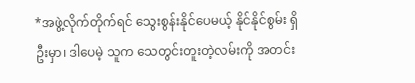*အဖွဲ့လိုက်တိုက်ရင် သွေးစွန်းနိုင်ပေမယ့် နိုင်နိုင်စွမ်း ရှိဦးမှာ၊ ဒါပေမဲ့ သူက သေတွင်းတူးတဲ့လမ်းကို အတင်း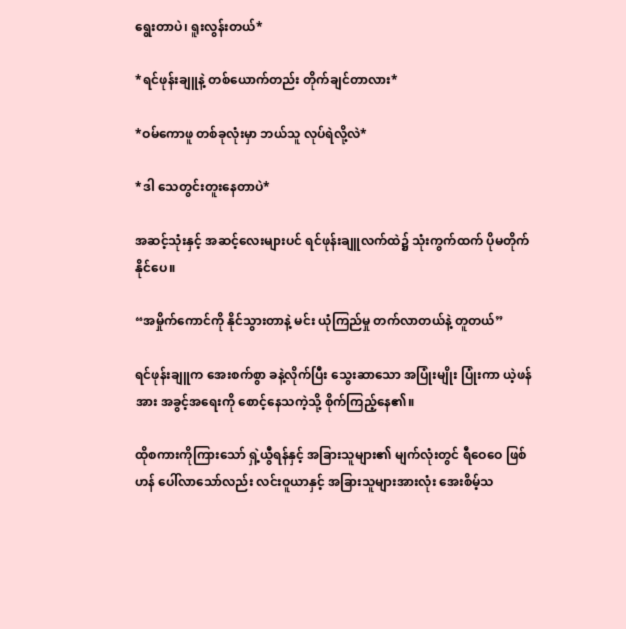ရွေးတာပဲ၊ ရူးလွန်းတယ်*

*ရင်ဖုန်းချူနဲ့ တစ်ယောက်တည်း တိုက်ချင်တာလား*

*ဝမ်ကောဖူ တစ်ခုလုံးမှာ ဘယ်သူ လုပ်ရဲလို့လဲ*

*ဒါ သေတွင်းတူးနေတာပဲ*

အဆင့်သုံးနှင့် အဆင့်လေးများပင် ရင်ဖုန်းချူလက်ထဲ၌ သုံးကွက်ထက် ပိုမတိုက်နိုင်ပေ။

“အမှိုက်ကောင်ကို နိုင်သွားတာနဲ့ မင်း ယုံကြည်မှု တက်လာတယ်နဲ့ တူတယ်”

ရင်ဖုန်းချူက အေးစက်စွာ ခနဲ့လိုက်ပြီး သွေးဆာသော အပြုံးမျိုး ပြုံးကာ ယဲ့ဖန်အား အခွင့်အရေးကို စောင့်နေသကဲ့သို့ စိုက်ကြည့်နေ၏။

ထိုစကားကိုကြားသော် ရှဲ့ယွီရန်နှင့် အခြားသူများ၏ မျက်လုံးတွင် ရီဝေဝေ ဖြစ်ဟန် ပေါ်လာသော်လည်း လင်းဝူယာနှင့် အခြားသူများအားလုံး အေးစိမ့်သ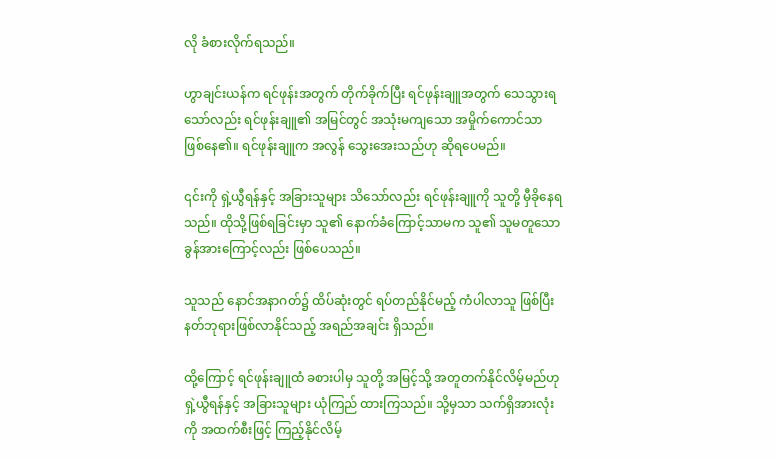လို ခံစားလိုက်ရသည်။

ဟွာချင်းယန်က ရင်ဖုန်းအတွက် တိုက်ခိုက်ပြီး ရင်ဖုန်းချူအတွက် သေသွားရသော်လည်း ရင်ဖုန်းချူ၏ အမြင်တွင် အသုံးမကျသော အမှိုက်ကောင်သာ ဖြစ်နေ၏။ ရင်ဖုန်းချူက အလွန် သွေးအေးသည်ဟု ဆိုရပေမည်။

၎င်းကို ရှဲ့ယွီရန်နှင့် အခြားသူများ သိသော်လည်း ရင်ဖုန်းချူကို သူတို့ မှီခိုနေရသည်။ ထိုသို့ဖြစ်ရခြင်းမှာ သူ၏ နောက်ခံကြောင့်သာမက သူ၏ သူမတူသော ခွန်အားကြောင့်လည်း ဖြစ်ပေသည်။

သူသည် နောင်အနာဂတ်၌ ထိပ်ဆုံးတွင် ရပ်တည်နိုင်မည့် ကံပါလာသူ ဖြစ်ပြီး နတ်ဘုရားဖြစ်လာနိုင်သည့် အရည်အချင်း ရှိသည်။

ထို့ကြောင့် ရင်ဖုန်းချူထံ ခစားပါမှ သူတို့ အမြင့်သို့ အတူတက်နိုင်လိမ့်မည်ဟု ရှဲ့ယွီရန်နှင့် အခြားသူများ ယုံကြည် ထားကြသည်။ သို့မှသာ သက်ရှိအားလုံးကို အထက်စီးဖြင့် ကြည့်နိုင်လိမ့်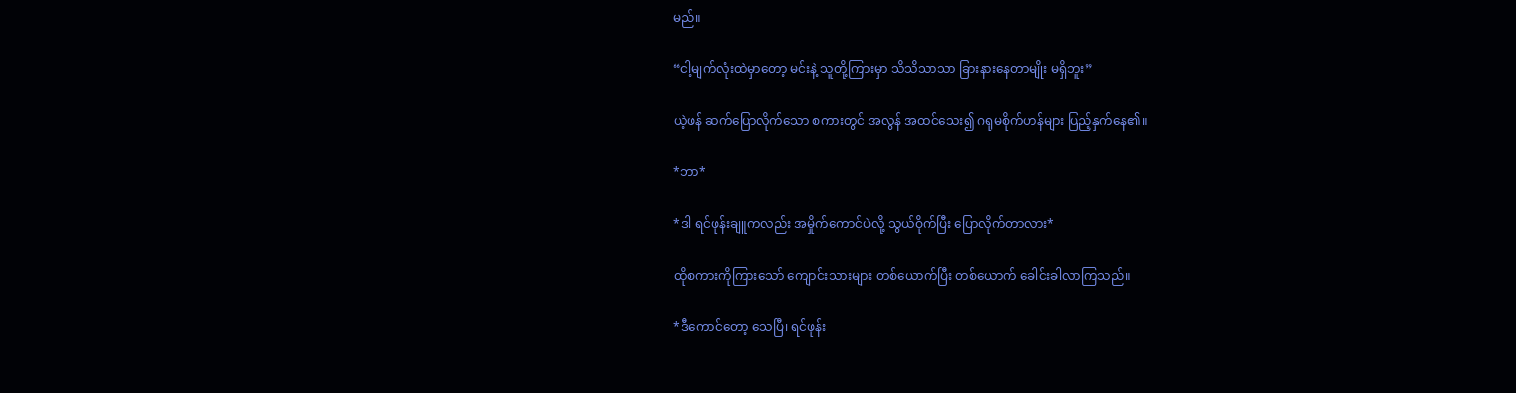မည်။

“ငါ့မျက်လုံးထဲမှာတော့ မင်းနဲ့ သူတို့ကြားမှာ သိသိသာသာ ခြားနားနေတာမျိုး မရှိဘူး”

ယဲ့ဖန် ဆက်ပြောလိုက်သော စကားတွင် အလွန် အထင်သေး၍ ဂရုမစိုက်ဟန်များ ပြည့်နှက်နေ၏။

*ဘာ*

*ဒါ ရင်ဖုန်းချူကလည်း အမှိုက်ကောင်ပဲလို့ သွယ်ဝိုက်ပြီး ပြောလိုက်တာလား*

ထိုစကားကိုကြားသော် ကျောင်းသားများ တစ်ယောက်ပြီး တစ်ယောက် ခေါင်းခါလာကြသည်။

*ဒီကောင်တော့ သေပြီ၊ ရင်ဖုန်း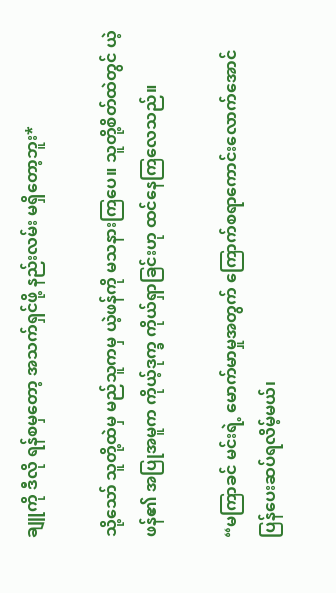ချူကို ဒီလို ရန်စမှတော့ အသက်ရှင်ဖို့ နည်းလမ်း မရှိတော့ဘူး*

သို့သော် သူတို့ထဲမှ မည်သူကမှ ယဲ့ဖန်ကို မသနားကြပေ။ သူတို့စိတ်ထဲတွင် ယဲ့ဖန်၏ အပြုအမူက ကိုယ့်ဒုက္ခ ကိုယ်ရှာခြင်းဟု ထင်နေကြလေသည်။

“မကြာခင် မင်းရဲ့ မောက်မာမှုအတွက်‌ ကြောက်စရာကောင်းလောက်အောင် ပြန်ပေးဆပ်ရလိမ့်မယ်၊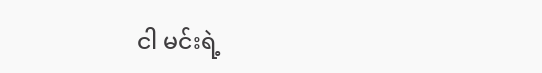ငါ မင်းရဲ့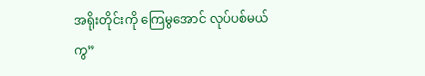အရိုးတိုင်းကို ကြေမွအောင် လုပ်ပစ်မယ်ကွ”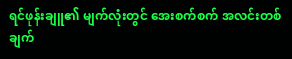ရင်ဖုန်းချူ၏ မျက်လုံးတွင် အေးစက်စက် အလင်းတစ်ချက်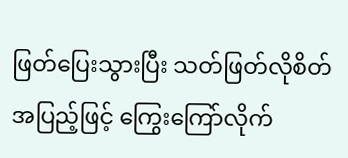ဖြတ်ပြေးသွားပြီး သတ်ဖြတ်လိုစိတ် အပြည့်ဖြင့် ကြွေးကြော်လိုက်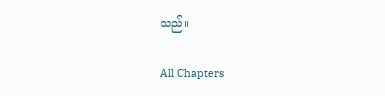သည်။

All Chapters